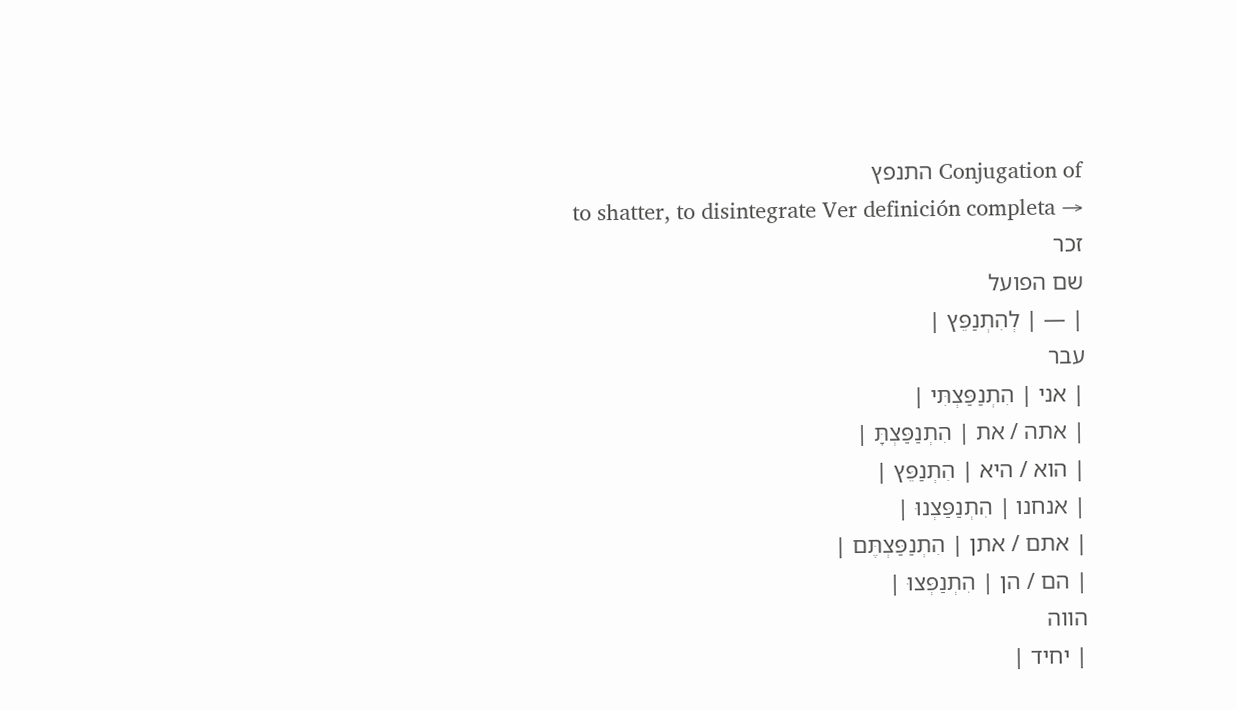Conjugation of התנפץ
to shatter, to disintegrate Ver definición completa →
זכר
שם הפועל
| — | לְהִתְנַפֵּץ |
עבר
| אני | הִתְנַפַּצְתִּי |
| אתה / את | הִתְנַפַּצְתָּ |
| הוא / היא | הִתְנַפֵּץ |
| אנחנו | הִתְנַפַּצְנוּ |
| אתם / אתן | הִתְנַפַּצְתֶּם |
| הם / הן | הִתְנַפְּצוּ |
הווה
| יחיד |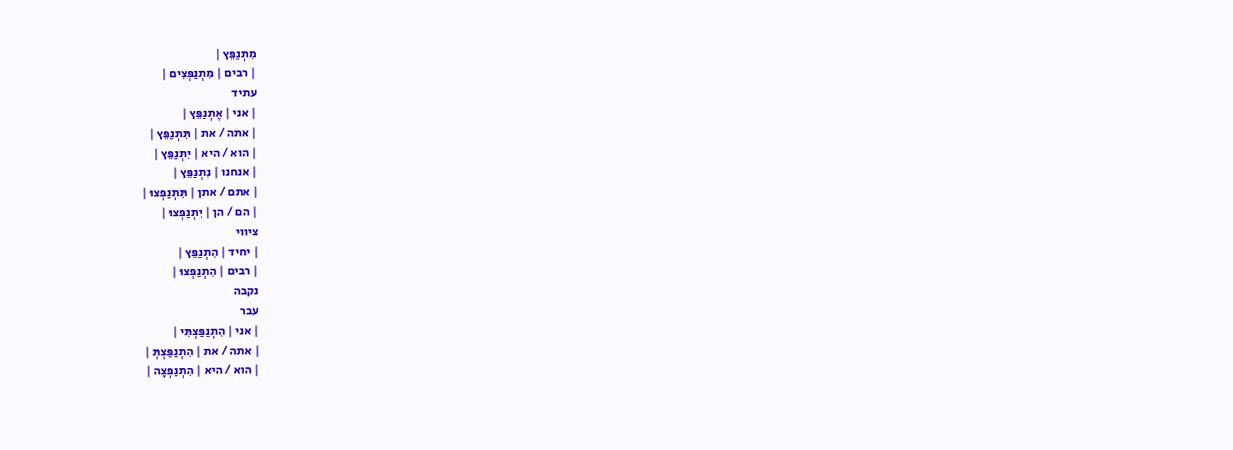מִתְנַפֵּץ |
| רבים | מִתְנַפְּצִים |
עתיד
| אני | אֶתְנַפֵּץ |
| אתה / את | תִּתְנַפֵּץ |
| הוא / היא | יִתְנַפֵּץ |
| אנחנו | נִתְנַפֵּץ |
| אתם / אתן | תִּתְנַפְּצוּ |
| הם / הן | יִתְנַפְּצוּ |
ציווי
| יחיד | הִתְנַפֵּץ |
| רבים | הִתְנַפְּצוּ |
נקבה
עבר
| אני | הִתְנַפַּצְתִּי |
| אתה / את | הִתְנַפַּצְתְּ |
| הוא / היא | הִתְנַפְּצָה |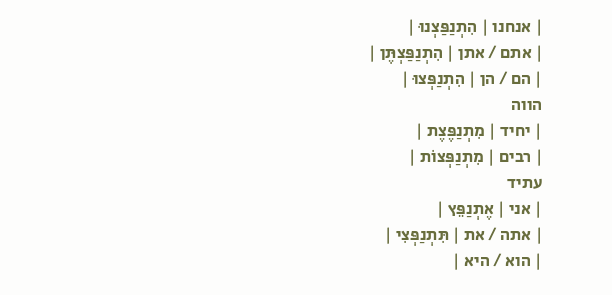| אנחנו | הִתְנַפַּצְנוּ |
| אתם / אתן | הִתְנַפַּצְתֶּן |
| הם / הן | הִתְנַפְּצוּ |
הווה
| יחיד | מִתְנַפֶּצֶת |
| רבים | מִתְנַפְּצוֹת |
עתיד
| אני | אֶתְנַפֵּץ |
| אתה / את | תִּתְנַפְּצִי |
| הוא / היא |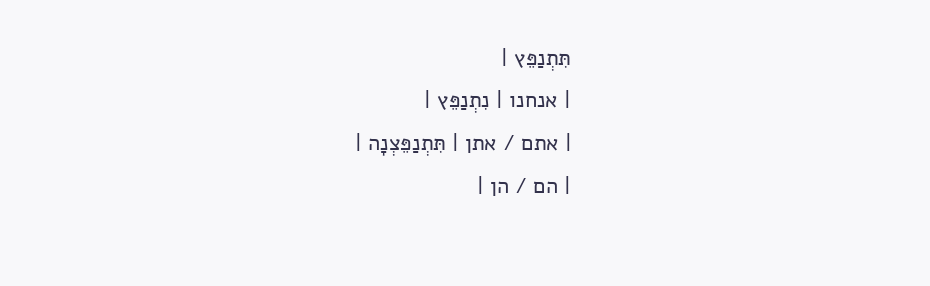תִּתְנַפֵּץ |
| אנחנו | נִתְנַפֵּץ |
| אתם / אתן | תִּתְנַפֵּצְנָה |
| הם / הן |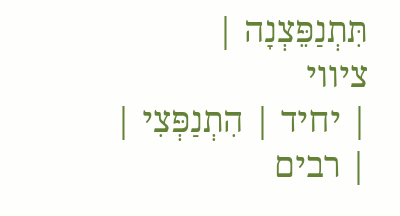תִּתְנַפֵּצְנָה |
ציווי
| יחיד | הִתְנַפְּצִי |
| רבים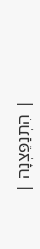| הִתְנַפֵּצְנָה |